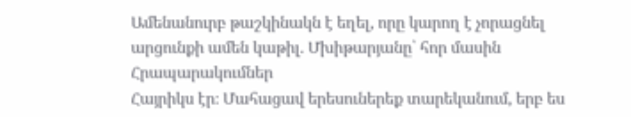Ամենանուրբ թաշկինակն է եղել, որը կարող է չորացնել արցունքի ամեն կաթիլ. Մխիթարյանը՝ հոր մասին
Հրապարակումներ
Հայրիկս էր։ Մահացավ երեսուներեք տարեկանում, երբ ես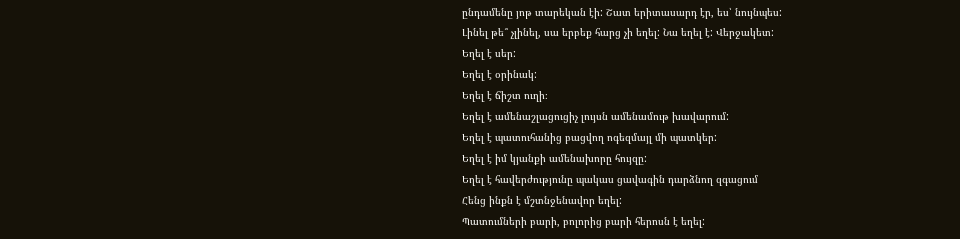ընդամենը յոթ տարեկան էի: Շատ երիտասարդ էր, ես՝ նույնպես:
Լինել թե՞ չլինել, սա երբեք հարց չի եղել: Նա եղել է: Վերջակետ:
Եղել է սեր:
Եղել է օրինակ:
Եղել է ճիշտ ուղի։
Եղել է ամենաշլացուցիչ լույսն ամենամութ խավարում:
Եղել է պատուհանից բացվող ոգեզմայլ մի պատկեր:
Եղել է իմ կյանքի ամենախորը հույզը:
Եղել է հավերժությունը պակաս ցավագին դարձնող զգացում
Հենց ինքն է մշտնջենավոր եղել:
Պատումների բարի, բոլորից բարի հերոսն է եղել: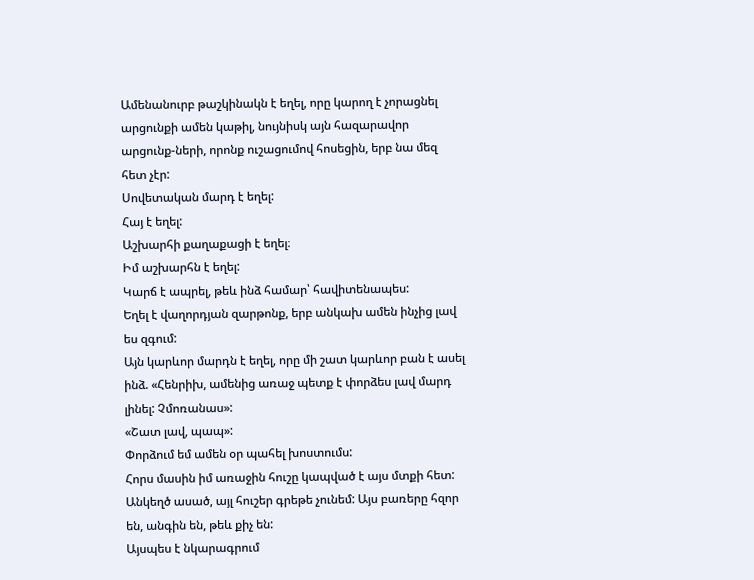Ամենանուրբ թաշկինակն է եղել, որը կարող է չորացնել արցունքի ամեն կաթիլ, նույնիսկ այն հազարավոր արցունք-ների, որոնք ուշացումով հոսեցին, երբ նա մեզ հետ չէր:
Սովետական մարդ է եղել:
Հայ է եղել:
Աշխարհի քաղաքացի է եղել։
Իմ աշխարհն է եղել:
Կարճ է ապրել, թեև ինձ համար՝ հավիտենապես:
Եղել է վաղորդյան զարթոնք, երբ անկախ ամեն ինչից լավ ես զգում:
Այն կարևոր մարդն է եղել, որը մի շատ կարևոր բան է ասել ինձ. «Հենրիխ, ամենից առաջ պետք է փորձես լավ մարդ լինել: Չմոռանաս»:
«Շատ լավ, պապ»:
Փորձում եմ ամեն օր պահել խոստումս:
Հորս մասին իմ առաջին հուշը կապված է այս մտքի հետ:
Անկեղծ ասած, այլ հուշեր գրեթե չունեմ: Այս բառերը հզոր են, անգին են, թեև քիչ են:
Այսպես է նկարագրում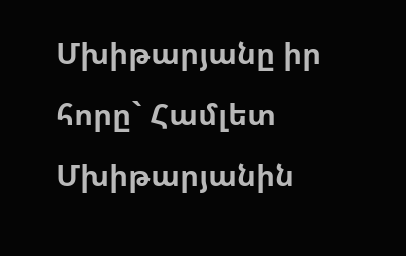Մխիթարյանը իր հորը` Համլետ Մխիթարյանին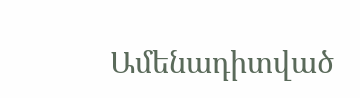Ամենադիտված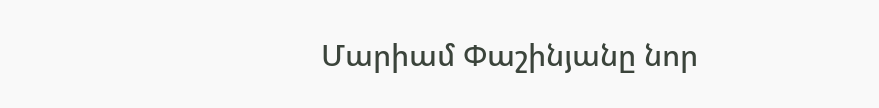Մարիամ Փաշինյանը նոր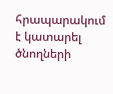հրապարակում է կատարել ծնողների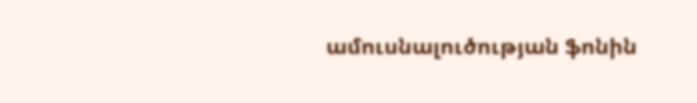ամուսնալուծության ֆոնին